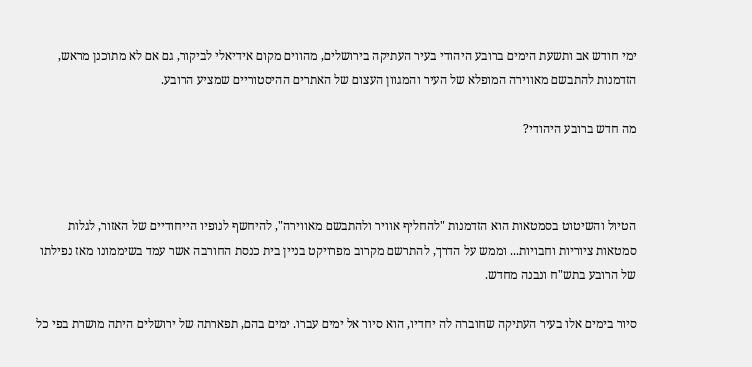ימי חודש אב ותשעת הימים ברובע היהודי בעיר העתיקה בירושלים, מהווים מקום אידיאלי לביקור, גם אם לא מתוכנן מראש, הזדמנות להתבשם מאווירה המופלא של העיר והמגוון העצום של האתרים ההיסטוריים שמציע הרובע.

מה חדש ברובע היהודי?



הטיול והשיטוט בסמטאות הוא הזדמנות "להחליף אוויר ולהתבשם מאווירה", להיחשף לנופיו הייחודיים של האזור, לגלות סמטאות ציוריות וחבויות... וממש על הדרך, להתרשם מקרוב מפרויקט בניין בית כנסת החורבה אשר עמד בשיממונו מאז נפילתו של הרובע בתש"ח ונבנה מחדש.

סיור בימים אלו בעיר העתיקה שחוברה לה יחדיו, הוא סיור אל ימים עברו. ימים בהם, תפארתה של ירושלים היתה מושרת בפי כל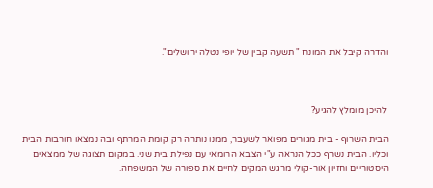והדרה קיבל את המונח " תשעה קבין של יופי נטלה ירושלים".



 להיכן מומלץ להגיע?

הבית השרוף - בית מגורים מפואר לשעבר, ממנו נותרה רק קומת המרתף ובה נמצאו חורבות הבית וכליו. הבית נשרף ככל הנראה ע"י הצבא הרומאי עם נפילת בית שני. במקום תצוגה של ממצאים היסטוריים וחזיון אור-קולי מרגש המקים לחיים את ספורה של המשפחה.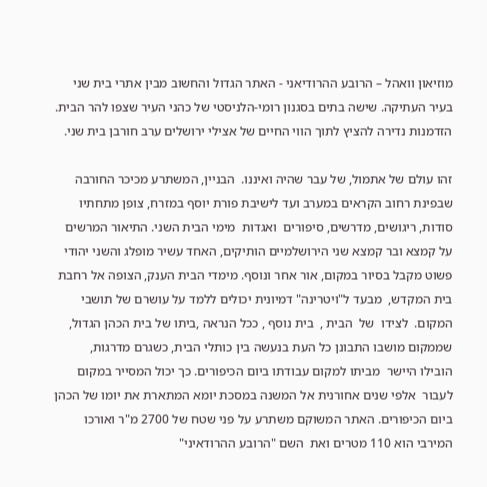מוזיאון וואהל – הרובע ההרודיאני - האתר הגדול והחשוב מבין אתרי בית שני בעיר העתיקה. שישה בתים בסגנון רומי-הלניסטי של כהני העיר שצפו להר הבית. הזדמנות נדירה להציץ לתוך הווי החיים של אצילי ירושלים ערב חורבן בית שני.

זהו עולם של אתמול, של עבר שהיה ואיננו.  הבניין, המשתרע מכיכר החורבה שבפינת רחוב הקראים במערב ועד לישיבת פורת יוסף במזרח, צופן מתחתיו סודות, ריגושים, מדרשים, סיפורים  ואגדות  מימי הבית השני. התיאור המרשים על קמצא ובר קמצא שני הירושלמיים הותיקים, האחד עשיר מופלג והשני יהודי פשוט מקבל בסיור במקום, אור אחר ונוסף. מימדי הבית הענק, הצופה אל רחבת בית המקדש,  מבעד ל"ויטרינה" דמיונית יכולים ללמד על עושרם של תושבי המקום.  לצידו  של  הבית ,  בית נוסף , ככל הנראה ,ביתו של בית הכהן הגדול, שממקום מושבו התבונן כל העת בנעשה בין כותלי הבית, כשגרם מדרגות,  הובילו היישר  מביתו למקום עבודתו ביום הכיפורים. כך יכול המסייר במקום   לעבור  אלפי שנים אחורנית אל המשנה במסכת יומא המתארת את יומו של הכהן ביום הכיפורים. האתר המשוקם משתרע על פני שטח של 2700 מ"ר ואורכו המירבי הוא 110 מטרים ואת  השם "הרובע ההרודאיני"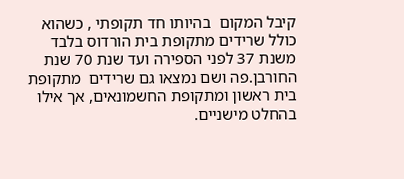קיבל המקום  בהיותו חד תקופתי , כשהוא כולל שרידים מתקופת בית הורדוס בלבד משנת 37 לפני הספירה ועד שנת 70 שנת החורבן.פה ושם נמצאו גם שרידים  מתקופת בית ראשון ומתקופת החשמונאים, אך אילו בהחלט מישניים.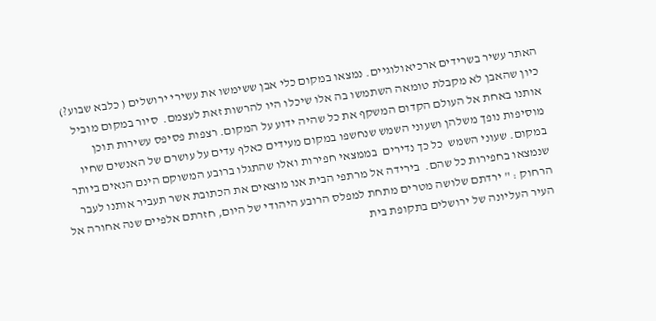האתר עשיר בשרידים ארכיאולוגיים. נמצאו במקום כלי אבן ששימשו את עשירי ירושלים ( כלבא שבוע?) כיון שהאבן לא מקבלת טומאה השתמשו בה אלו שיכלו היו להרשות זאת לעצמם.  סיור במקום מוביל אותנו באחת אל העולם הקדום המשקף את כל שהיה ידוע על המקום. רצפות פסיפס עשירות תוכן מוסיפות נופך משלהן ושעוני השמש שנחשפו במקום מעידים כאלף עדים על עושרם של האנשים שחיו במקום. שעוני השמש  כל כך נדירים  בממצאי חפירות ואלו שהתגלו ברובע המשוקם הינם הנאים ביותר שנמצאו בחפירות כל שהם.  בירידה אל מרתפי הבית אנו מוצאים את הכתובת אשר תעביר אותנו לעבר הרחוק : " ירדתם שלושה מטרים מתחת למפלס הרובע היהודי של היום, חזרתם אלפיים שנה אחורה אל העיר העליונה של ירושלים בתקופת בית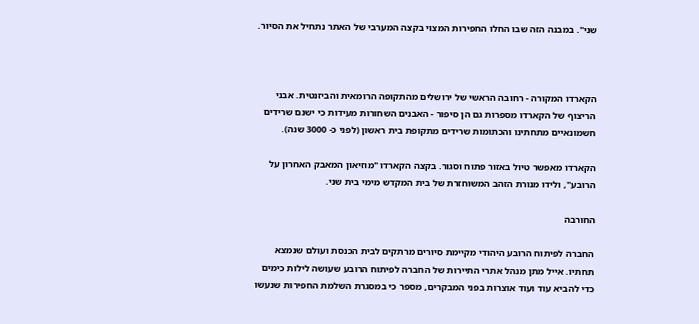שני". במבנה הזה שבו החלו החפירות המצוי בקצה המערבי של האתר נתחיל את הסיור.



הקארדו המקורה - רחובה הראשי של ירושלים מהתקופה הרומאית והביזנטית. אבני הריצוף של הקארדו מספרות גם הן סיפור - האבנים השחורות מעידות כי ישנם שרידים חשמונאיים מתחתינו והכתומות שרידים מתקופת בית ראשון (לפני כ- 3000 שנה).

הקארדו מאפשר טיול באזור פתוח וסגור. בקצה הקארדו "מוזיאון המאבק האחרון על הרובע", ולידו מנורת הזהב המשוחזרת של בית המקדש מימי בית שני.

החורבה

החברה לפיתוח הרובע היהודי מקיימת סיורים מרתקים לבית הכנסת ועולם שנמצא תחתיו. אייל מתן מנהל אתרי התיירות של החברה לפיתוח הרובע שעושה לילות כימים כדי להביא עוד ועוד אוצרות בפני המבקרים, מספר כי במסגרת השלמת החפירות שנעשו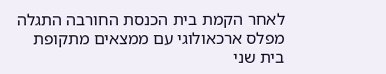לאחר הקמת בית הכנסת החורבה התגלה מפלס ארכאולוגי עם ממצאים מתקופת בית שני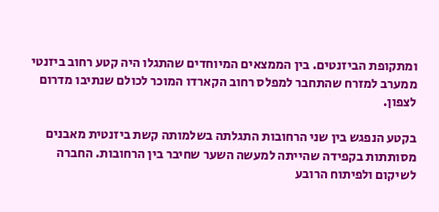ומתקופת הביזנטים. בין הממצאים המיוחדים שהתגלו היה קטע רחוב ביזנטי ממערב למזרח שהתחבר למפלס רחוב הקארדו המוכר לכולם שנתיבו מדרום לצפון.

בקטע הנפגש בין שני הרחובות התגלתה בשלמותה קשת ביזנטית מאבנים מסותתות בקפידה שהייתה למעשה השער שחיבר בין הרחובות. החברה לשיקום ולפיתוח הרובע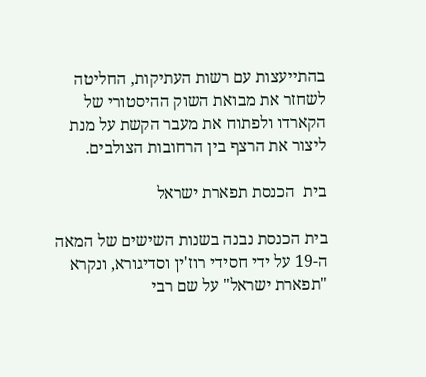בהתייעצות עם רשות העתיקות, החליטה לשחזר את מבואת השוק ההיסטורי של הקארדו ולפתוח את מעבר הקשת על מנת ליצור את הרצף בין הרחובות הצולבים.

בית  הכנסת תפארת ישראל

בית הכנסת נבנה בשנות השישים של המאה ה-19 על ידי חסידי רוז'ין וסדיגורא, ונקרא "תפארת ישראל" על שם רבי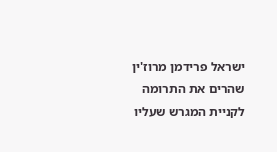ישראל פרידמן מרוז'ין שהרים את התרומה לקניית המגרש שעליו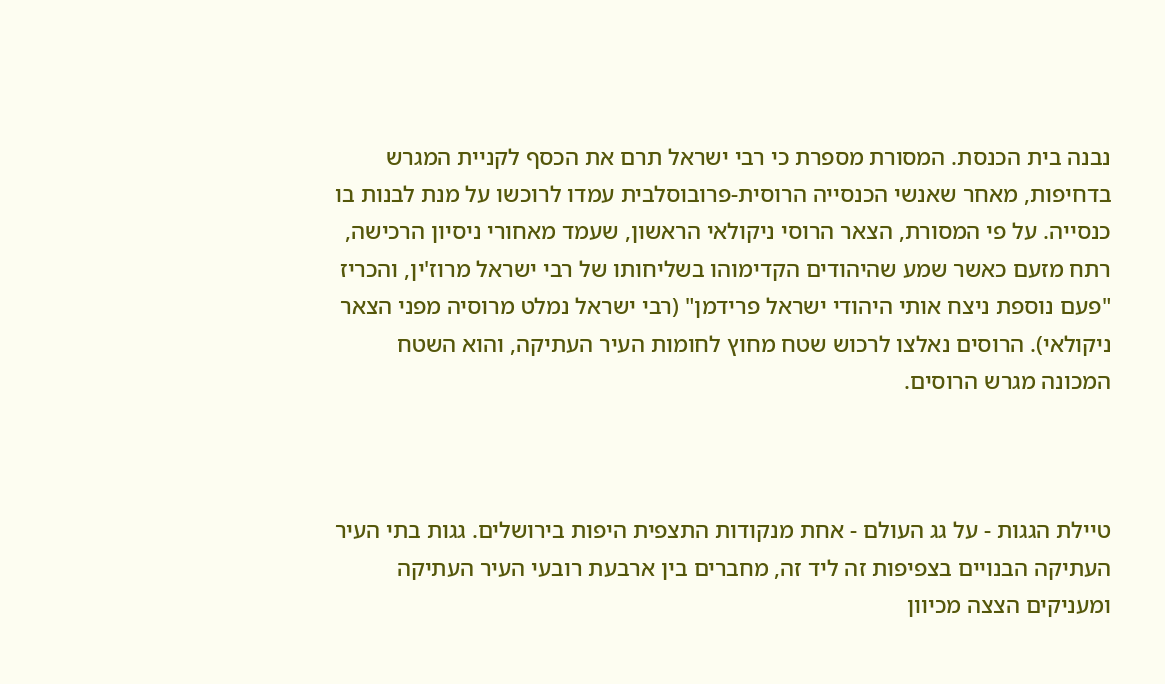נבנה בית הכנסת. המסורת מספרת כי רבי ישראל תרם את הכסף לקניית המגרש בדחיפות, מאחר שאנשי הכנסייה הרוסית-פרובוסלבית עמדו לרוכשו על מנת לבנות בו כנסייה. על פי המסורת, הצאר הרוסי ניקולאי הראשון, שעמד מאחורי ניסיון הרכישה, רתח מזעם כאשר שמע שהיהודים הקדימוהו בשליחותו של רבי ישראל מרוז'ין, והכריז "פעם נוספת ניצח אותי היהודי ישראל פרידמן" (רבי ישראל נמלט מרוסיה מפני הצאר ניקולאי). הרוסים נאלצו לרכוש שטח מחוץ לחומות העיר העתיקה, והוא השטח המכונה מגרש הרוסים.



טיילת הגגות - על גג העולם - אחת מנקודות התצפית היפות בירושלים. גגות בתי העיר העתיקה הבנויים בצפיפות זה ליד זה, מחברים בין ארבעת רובעי העיר העתיקה ומעניקים הצצה מכיוון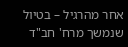אחר מהרגיל – בטיול שנמשך מרח' חב"ד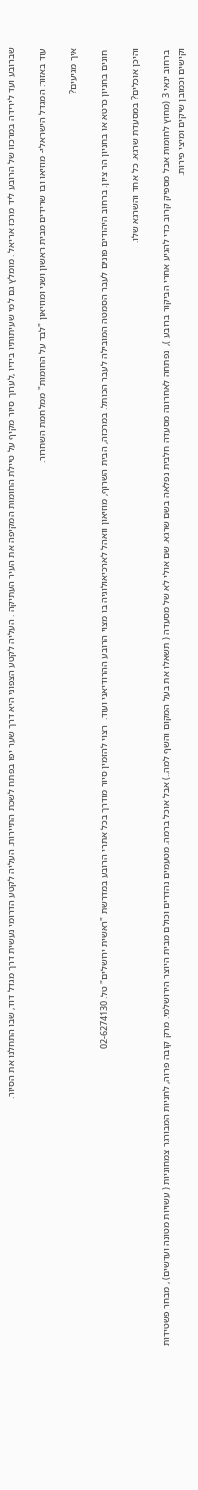שברובע ועד לירידה במרכזו של הרובע ליד מרכז אריאל . מומלץ גם למי שעיתותיו בידיו ,לערוך סיור מקיף על טיילת החומות המקיפה את העיר העתיקה . העליה לקטע הצפוני היא דרך שער יפו בפתח לשכת התיירות. העליה לקטע הדרומי נעשית דרך מגדל דוד, שבו התחלנו את הסיור.

עוד באזור: המגדל הישראלי- מוזיאו ובו שרידים מבית ראשון ושני ומוזיאון "לבד על החומות" ממלחמת השחרור.

איך מגיעים?

 חונים בחניון כרטא או בחניון הר ציון. ברחוב היהודים פונים לעבר הסמטה המובילה לעבר הכותל. במרכזה, הבית השרוף, מוזיאון וואהל לארכיאולוגיה בו מצוי הרובע ההרודיאני ועוד.  רצוי להזמין סיור מודרך בכל אתרי הרובע במדרשת "ראשית ירושלים" טל. 02-6274130

והיכן אוכלים? במסעדת שרגא. כל אחד והשרגא שלו.

 ברחוב ינאי 3 (מחוץ לחומות אבל מספיק קרוב כדי להגיע אחרי הביקור ברובע ),  נפתחה לאחרונה מסעדה חלבית נפלאה בשם שרגא. שם אולי לא של מסעדה ( תשאלו את בעל המקום והשף למה..) אבל אוכל ברמה. מטעמים נהדרים וכולם מבית היוצר הירושלמי. מרק קובה פרוה, לחניות המבורגר צמחוניות ( עשויות מטונה ועדשים) , מבחר פשטידות וקישים וכמובן שיקים ומיצי פירות.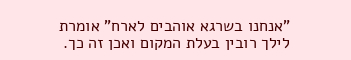"אנחנו בשרגא אוהבים לארח" אומרת לילך רובין בעלת המקום ואכן זה כך.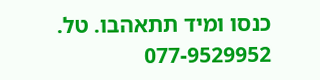כנסו ומיד תתאהבו. טל. 077-9529952